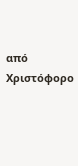από Χριστόφορο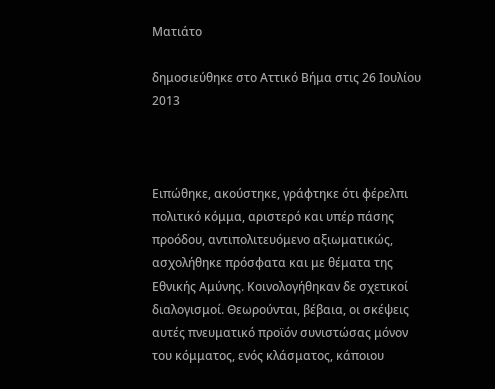Ματιάτο

δημοσιεύθηκε στο Αττικό Βήμα στις 26 Ιουλίου 2013



Ειπώθηκε, ακούστηκε, γράφτηκε ότι φέρελπι πολιτικό κόμμα, αριστερό και υπέρ πάσης προόδου, αντιπολιτευόμενο αξιωματικώς, ασχολήθηκε πρόσφατα και με θέματα της Εθνικής Αμύνης. Κοινολογήθηκαν δε σχετικοί διαλογισμοί. Θεωρούνται, βέβαια, οι σκέψεις αυτές πνευματικό προϊόν συνιστώσας μόνον του κόμματος, ενός κλάσματος, κάποιου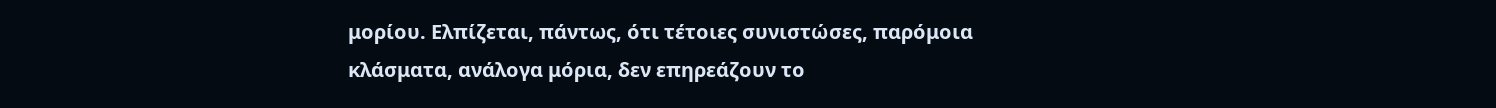μορίου. Ελπίζεται, πάντως, ότι τέτοιες συνιστώσες, παρόμοια κλάσματα, ανάλογα μόρια, δεν επηρεάζουν το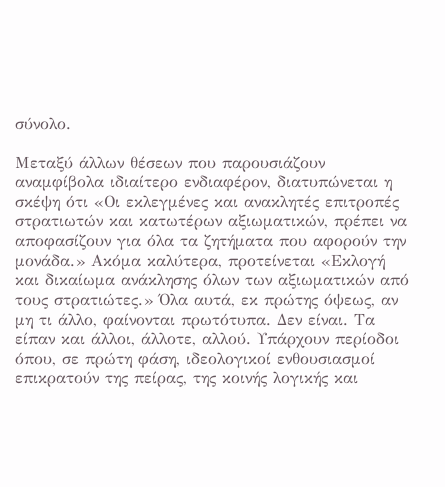σύνολο.

Μεταξύ άλλων θέσεων που παρουσιάζουν αναμφίβολα ιδιαίτερο ενδιαφέρον, διατυπώνεται η σκέψη ότι «Οι εκλεγμένες και ανακλητές επιτροπές στρατιωτών και κατωτέρων αξιωματικών, πρέπει να αποφασίζουν για όλα τα ζητήματα που αφορούν την μονάδα.» Ακόμα καλύτερα, προτείνεται «Εκλογή και δικαίωμα ανάκλησης όλων των αξιωματικών από τους στρατιώτες.» Όλα αυτά, εκ πρώτης όψεως, αν μη τι άλλο, φαίνονται πρωτότυπα. Δεν είναι. Τα είπαν και άλλοι, άλλοτε, αλλού. Υπάρχουν περίοδοι όπου, σε πρώτη φάση, ιδεολογικοί ενθουσιασμοί επικρατούν της πείρας, της κοινής λογικής και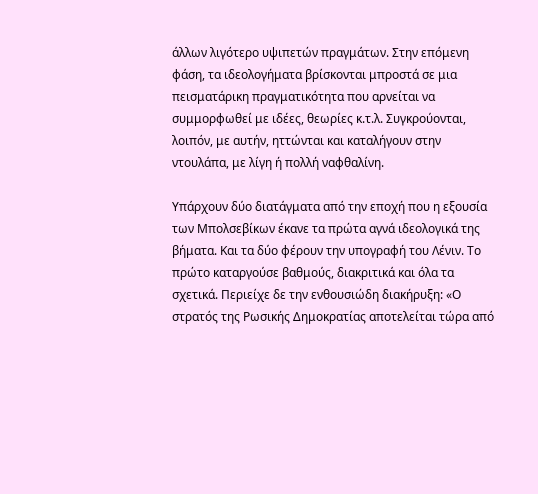άλλων λιγότερο υψιπετών πραγμάτων. Στην επόμενη φάση, τα ιδεολογήματα βρίσκονται μπροστά σε μια πεισματάρικη πραγματικότητα που αρνείται να συμμορφωθεί με ιδέες, θεωρίες κ.τ.λ. Συγκρούονται, λοιπόν, με αυτήν, ηττώνται και καταλήγουν στην ντουλάπα, με λίγη ή πολλή ναφθαλίνη.

Υπάρχουν δύο διατάγματα από την εποχή που η εξουσία των Μπολσεβίκων έκανε τα πρώτα αγνά ιδεολογικά της βήματα. Και τα δύο φέρουν την υπογραφή του Λένιν. Το πρώτο καταργούσε βαθμούς, διακριτικά και όλα τα σχετικά. Περιείχε δε την ενθουσιώδη διακήρυξη: «Ο στρατός της Ρωσικής Δημοκρατίας αποτελείται τώρα από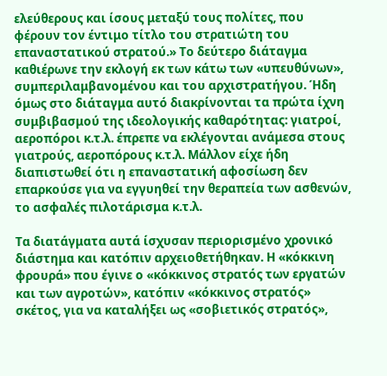ελεύθερους και ίσους μεταξύ τους πολίτες, που φέρουν τον έντιμο τίτλο του στρατιώτη του επαναστατικού στρατού.» Το δεύτερο διάταγμα καθιέρωνε την εκλογή εκ των κάτω των «υπευθύνων», συμπεριλαμβανομένου και του αρχιστρατήγου. Ήδη όμως στο διάταγμα αυτό διακρίνονται τα πρώτα ίχνη συμβιβασμού της ιδεολογικής καθαρότητας: γιατροί, αεροπόροι κ.τ.λ. έπρεπε να εκλέγονται ανάμεσα στους γιατρούς, αεροπόρους κ.τ.λ. Μάλλον είχε ήδη διαπιστωθεί ότι η επαναστατική αφοσίωση δεν επαρκούσε για να εγγυηθεί την θεραπεία των ασθενών, το ασφαλές πιλοτάρισμα κ.τ.λ.

Τα διατάγματα αυτά ίσχυσαν περιορισμένο χρονικό διάστημα και κατόπιν αρχειοθετήθηκαν. Η «κόκκινη φρουρά» που έγινε ο «κόκκινος στρατός των εργατών και των αγροτών», κατόπιν «κόκκινος στρατός» σκέτος, για να καταλήξει ως «σοβιετικός στρατός»,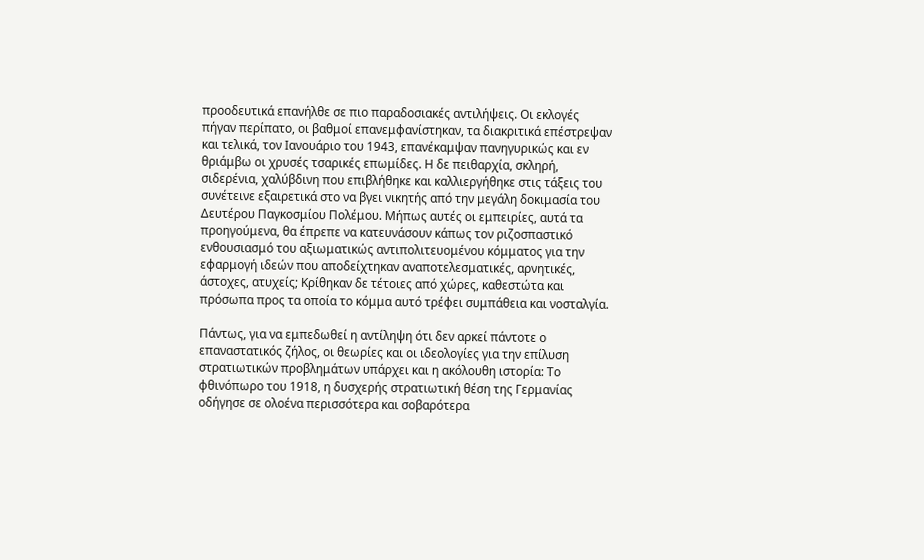προοδευτικά επανήλθε σε πιο παραδοσιακές αντιλήψεις. Οι εκλογές πήγαν περίπατο, οι βαθμοί επανεμφανίστηκαν, τα διακριτικά επέστρεψαν και τελικά, τον Ιανουάριο του 1943, επανέκαμψαν πανηγυρικώς και εν θριάμβω οι χρυσές τσαρικές επωμίδες. Η δε πειθαρχία, σκληρή, σιδερένια, χαλύβδινη που επιβλήθηκε και καλλιεργήθηκε στις τάξεις του συνέτεινε εξαιρετικά στο να βγει νικητής από την μεγάλη δοκιμασία του Δευτέρου Παγκοσμίου Πολέμου. Μήπως αυτές οι εμπειρίες, αυτά τα προηγούμενα, θα έπρεπε να κατευνάσουν κάπως τον ριζοσπαστικό ενθουσιασμό του αξιωματικώς αντιπολιτευομένου κόμματος για την εφαρμογή ιδεών που αποδείχτηκαν αναποτελεσματικές, αρνητικές, άστοχες, ατυχείς; Κρίθηκαν δε τέτοιες από χώρες, καθεστώτα και πρόσωπα προς τα οποία το κόμμα αυτό τρέφει συμπάθεια και νοσταλγία.

Πάντως, για να εμπεδωθεί η αντίληψη ότι δεν αρκεί πάντοτε ο επαναστατικός ζήλος, οι θεωρίες και οι ιδεολογίες για την επίλυση στρατιωτικών προβλημάτων υπάρχει και η ακόλουθη ιστορία: Το φθινόπωρο του 1918, η δυσχερής στρατιωτική θέση της Γερμανίας οδήγησε σε ολοένα περισσότερα και σοβαρότερα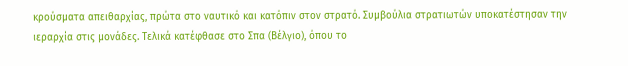κρούσματα απειθαρχίας, πρώτα στο ναυτικό και κατόπιν στον στρατό. Συμβούλια στρατιωτών υποκατέστησαν την ιεραρχία στις μονάδες. Τελικά κατέφθασε στο Σπα (Βέλγιο), όπου το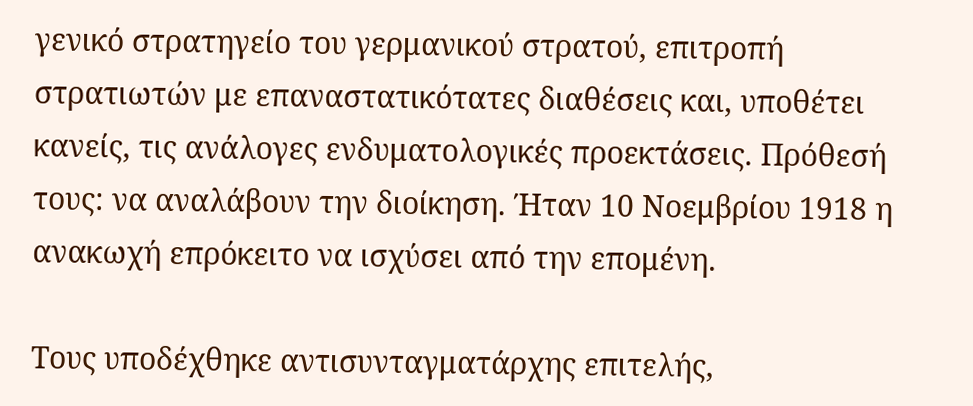γενικό στρατηγείο του γερμανικού στρατού, επιτροπή στρατιωτών με επαναστατικότατες διαθέσεις και, υποθέτει κανείς, τις ανάλογες ενδυματολογικές προεκτάσεις. Πρόθεσή τους: να αναλάβουν την διοίκηση. Ήταν 10 Νοεμβρίου 1918 η ανακωχή επρόκειτο να ισχύσει από την επομένη.

Τους υποδέχθηκε αντισυνταγματάρχης επιτελής,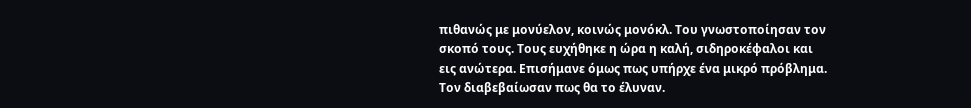πιθανώς με μονύελον, κοινώς μονόκλ. Του γνωστοποίησαν τον σκοπό τους. Τους ευχήθηκε η ώρα η καλή, σιδηροκέφαλοι και εις ανώτερα. Επισήμανε όμως πως υπήρχε ένα μικρό πρόβλημα. Τον διαβεβαίωσαν πως θα το έλυναν.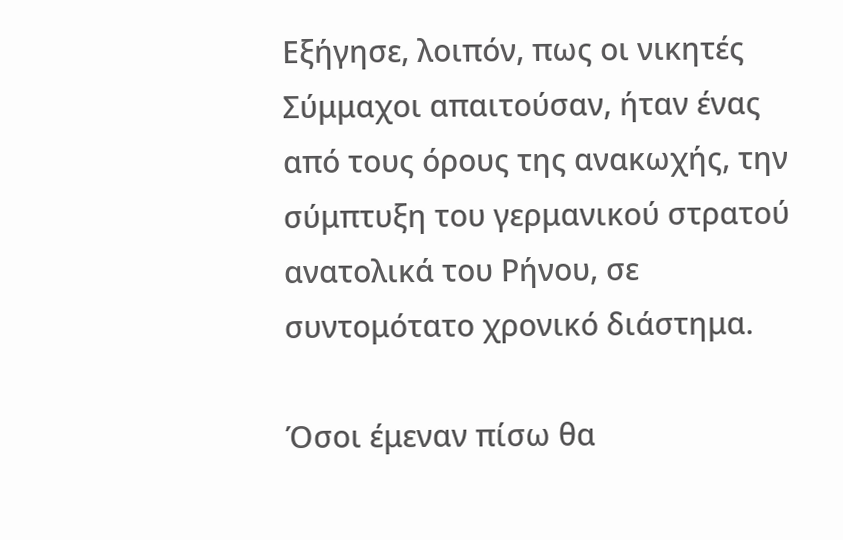Εξήγησε, λοιπόν, πως οι νικητές Σύμμαχοι απαιτούσαν, ήταν ένας από τους όρους της ανακωχής, την σύμπτυξη του γερμανικού στρατού ανατολικά του Ρήνου, σε συντομότατο χρονικό διάστημα.

Όσοι έμεναν πίσω θα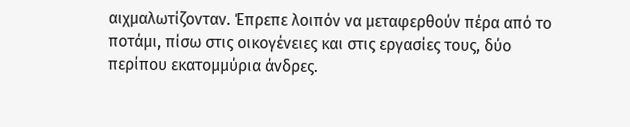αιχμαλωτίζονταν. Έπρεπε λοιπόν να μεταφερθούν πέρα από το ποτάμι, πίσω στις οικογένειες και στις εργασίες τους, δύο περίπου εκατομμύρια άνδρες.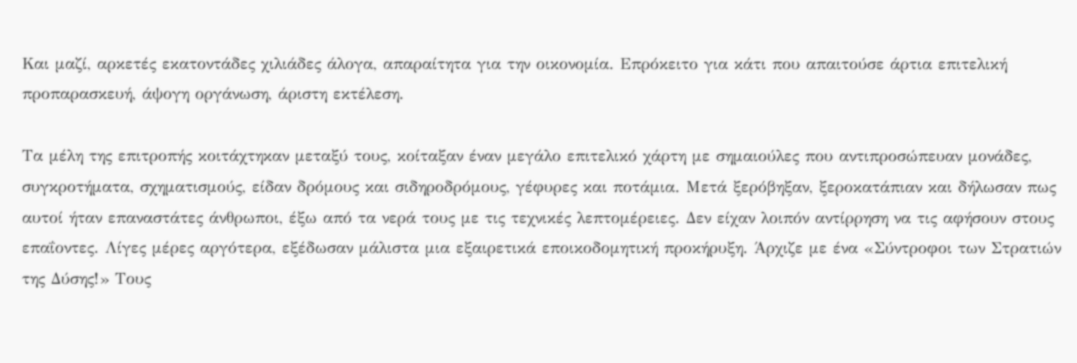Και μαζί, αρκετές εκατοντάδες χιλιάδες άλογα, απαραίτητα για την οικονομία. Επρόκειτο για κάτι που απαιτούσε άρτια επιτελική προπαρασκευή, άψογη οργάνωση, άριστη εκτέλεση.

Τα μέλη της επιτροπής κοιτάχτηκαν μεταξύ τους, κοίταξαν έναν μεγάλο επιτελικό χάρτη με σημαιούλες που αντιπροσώπευαν μονάδες, συγκροτήματα, σχηματισμούς, είδαν δρόμους και σιδηροδρόμους, γέφυρες και ποτάμια. Μετά ξερόβηξαν, ξεροκατάπιαν και δήλωσαν πως αυτοί ήταν επαναστάτες άνθρωποι, έξω από τα νερά τους με τις τεχνικές λεπτομέρειες. Δεν είχαν λοιπόν αντίρρηση να τις αφήσουν στους επαΐοντες. Λίγες μέρες αργότερα, εξέδωσαν μάλιστα μια εξαιρετικά εποικοδομητική προκήρυξη. Άρχιζε με ένα «Σύντροφοι των Στρατιών της Δύσης!» Τους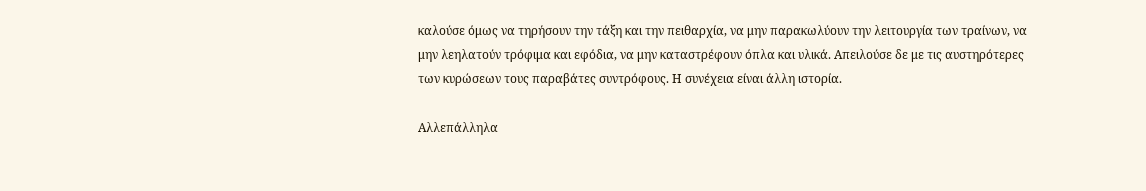καλούσε όμως να τηρήσουν την τάξη και την πειθαρχία, να μην παρακωλύουν την λειτουργία των τραίνων, να μην λεηλατούν τρόφιμα και εφόδια, να μην καταστρέφουν όπλα και υλικά. Απειλούσε δε με τις αυστηρότερες των κυρώσεων τους παραβάτες συντρόφους. Η συνέχεια είναι άλλη ιστορία.

Αλλεπάλληλα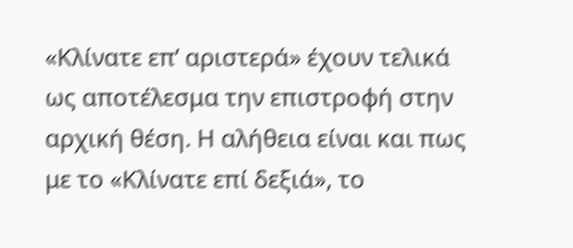«Κλίνατε επ’ αριστερά» έχουν τελικά ως αποτέλεσμα την επιστροφή στην αρχική θέση. Η αλήθεια είναι και πως με το «Κλίνατε επί δεξιά», το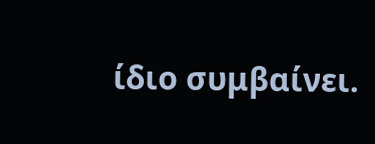ίδιο συμβαίνει.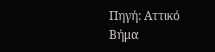Πηγή: Αττικό Βήμα